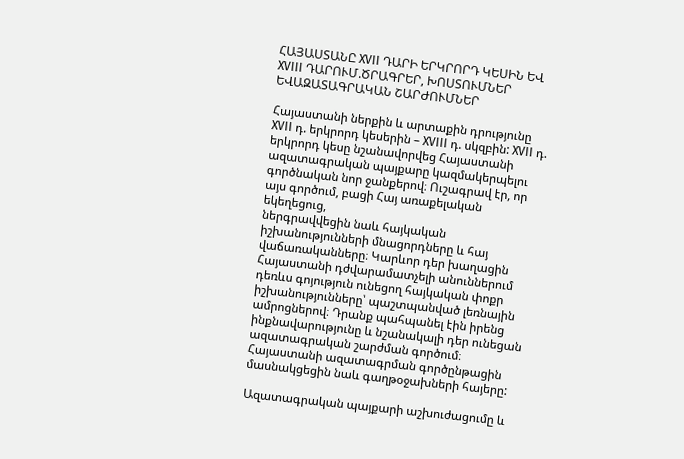ՀԱՅԱՍՏԱՆԸ XVII ԴԱՐԻ ԵՐԿՐՈՐԴ ԿԵՍԻՆ ԵՎ XVIII ԴԱՐՈՒՄ.ԾՐԱԳՐԵՐ, ԽՈՍՏՈՒՄՆԵՐ ԵՎԱԶԱՏԱԳՐԱԿԱՆ ՇԱՐԺՈՒՄՆԵՐ

Հայաստանի ներքին և արտաքին դրությունը XVII դ. երկրորդ կեսերին – XVIII դ. սկզբին: XVII դ. երկրորդ կեսը նշանավորվեց Հայաստանի ազատագրական պայքարը կազմակերպելու գործնական նոր ջանքերով։ Ուշագրավ էր, որ այս գործում, բացի Հայ առաքելական եկեղեցուց,
ներգրավվեցին նաև հայկական իշխանությունների մնացորդները և հայ վաճառականները։ Կարևոր դեր խաղացին Հայաստանի դժվարամատչելի անուններում դեռևս գոյություն ունեցող հայկական փոքր իշխանությունները՝ պաշտպանված լեռնային ամրոցներով։ Դրանք պահպանել էին իրենց ինքնավարությունը և նշանակալի դեր ունեցան ազատագրական շարժման գործում։ Հայաստանի ազատագրման գործընթացին մասնակցեցին նաև գաղթօջախների հայերը:

Ազատագրական պայքարի աշխուժացումը և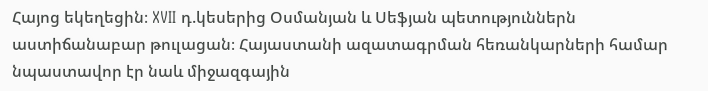Հայոց եկեղեցին։ XVII դ.կեսերից Օսմանյան և Սեֆյան պետություններն աստիճանաբար թուլացան։ Հայաստանի ազատագրման հեռանկարների համար նպաստավոր էր նաև միջազգային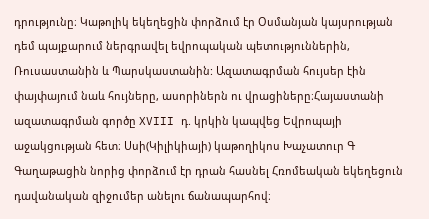դրությունը։ Կաթոլիկ եկեղեցին փորձում էր Օսմանյան կայսրության դեմ պայքարում ներգրավել եվրոպական պետություններին, Ռուսաստանին և Պարսկաստանին: Ազատագրման հույսեր էին փայփայում նաև հույները, ասորիներն ու վրացիները։Հայաստանի ազատագրման գործը XVIII դ. կրկին կապվեց Եվրոպայի աջակցության հետ։ Սսի(Կիլիկիայի) կաթողիկոս Խաչատուր Գ Գաղաթացին նորից փորձում էր դրան հասնել Հռոմեական եկեղեցուն դավանական զիջումեր անելու ճանապարհով։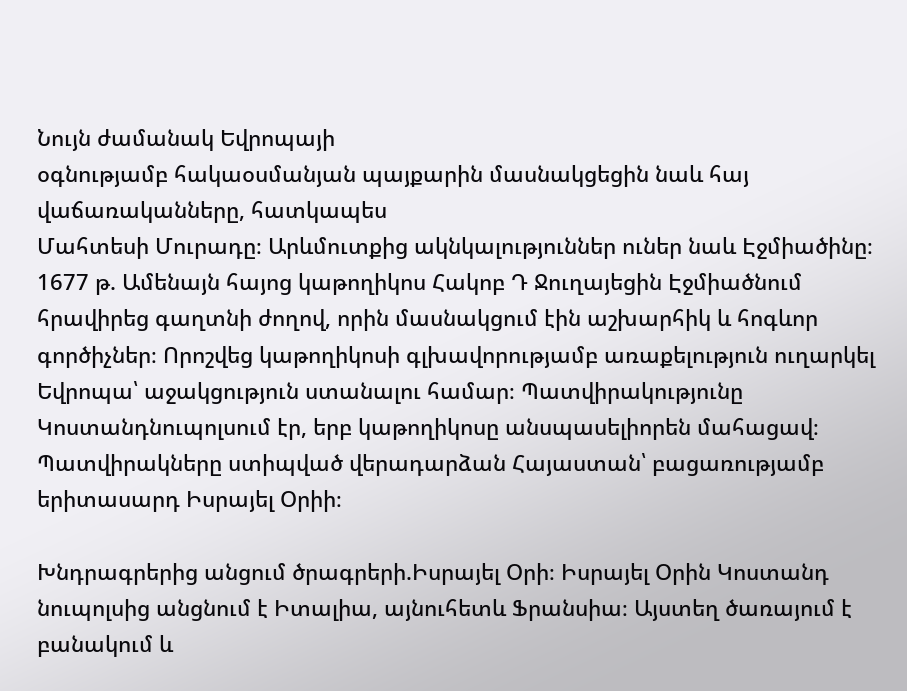Նույն ժամանակ Եվրոպայի
օգնությամբ հակաօսմանյան պայքարին մասնակցեցին նաև հայ վաճառականները, հատկապես
Մահտեսի Մուրադը։ Արևմուտքից ակնկալություններ ուներ նաև Էջմիածինը։ 1677 թ. Ամենայն հայոց կաթողիկոս Հակոբ Դ Ջուղայեցին Էջմիածնում հրավիրեց գաղտնի ժողով, որին մասնակցում էին աշխարհիկ և հոգևոր գործիչներ։ Որոշվեց կաթողիկոսի գլխավորությամբ առաքելություն ուղարկել Եվրոպա՝ աջակցություն ստանալու համար։ Պատվիրակությունը Կոստանդնուպոլսում էր, երբ կաթողիկոսը անսպասելիորեն մահացավ։ Պատվիրակները ստիպված վերադարձան Հայաստան՝ բացառությամբ երիտասարդ Իսրայել Օրիի։

Խնդրագրերից անցում ծրագրերի.Իսրայել Օրի։ Իսրայել Օրին Կոստանդ
նուպոլսից անցնում է Իտալիա, այնուհետև Ֆրանսիա։ Այստեղ ծառայում է բանակում և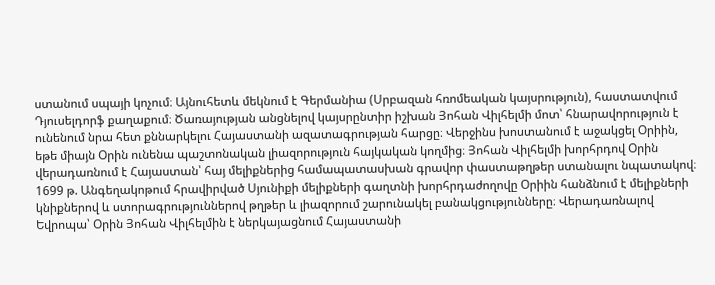ստանում սպայի կոչում։ Այնուհետև մեկնում է Գերմանիա (Սրբազան հռոմեական կայսրություն), հաստատվում Դյուսելդորֆ քաղաքում։ Ծառայության անցնելով կայսրընտիր իշխան Յոհան Վիլհելմի մոտ՝ հնարավորություն է ունենում նրա հետ քննարկելու Հայաստանի ազատագրության հարցը։ Վերջինս խոստանում է աջակցել Օրիին, եթե միայն Օրին ունենա պաշտոնական լիազորություն հայկական կողմից։ Յոհան Վիլհելմի խորհրդով Օրին վերադառնում է Հայաստան՝ հայ մելիքներից համապատասխան գրավոր փաստաթղթեր ստանալու նպատակով։ 1699 թ. Անգեղակոթում հրավիրված Սյունիքի մելիքների գաղտնի խորհրդաժողովը Օրիին հանձնում է մելիքների կնիքներով և ստորագրություններով թղթեր և լիազորում շարունակել բանակցությունները։ Վերադառնալով Եվրոպա՝ Օրին Յոհան Վիլհելմին է ներկայացնում Հայաստանի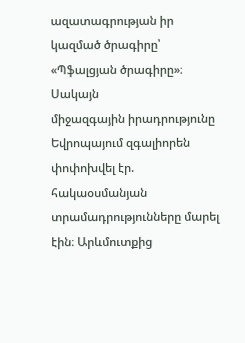ազատագրության իր կազմած ծրագիրը՝ «Պֆալցյան ծրագիրը»։ Սակայն
միջազգային իրադրությունը Եվրոպայում զգալիորեն փոփոխվել էր. հակաօսմանյան տրամադրությունները մարել էին։ Արևմուտքից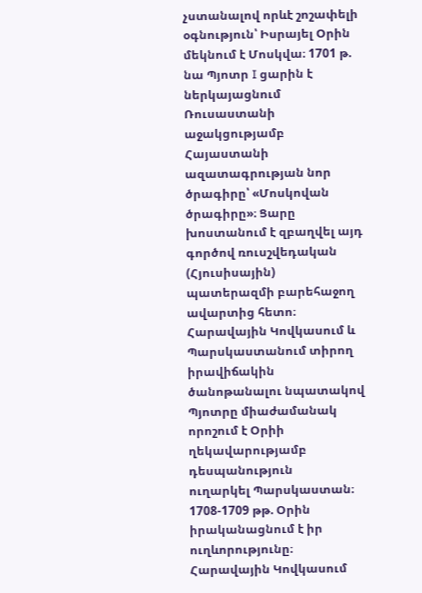չստանալով որևէ շոշափելի օգնություն՝ Իսրայել Օրին մեկնում է Մոսկվա։ 1701 թ. նա Պյոտր I ցարին է ներկայացնում Ռուսաստանի աջակցությամբ Հայաստանի ազատագրության նոր ծրագիրը՝ «Մոսկովան ծրագիրը»։ Ցարը խոստանում է զբաղվել այդ գործով ռուսշվեդական (Հյուսիսային) պատերազմի բարեհաջող ավարտից հետո։ Հարավային Կովկասում և Պարսկաստանում տիրող իրավիճակին ծանոթանալու նպատակով Պյոտրը միաժամանակ որոշում է Օրիի ղեկավարությամբ դեսպանություն
ուղարկել Պարսկաստան։
1708-1709 թթ. Օրին իրականացնում է իր ուղևորությունը։ Հարավային Կովկասում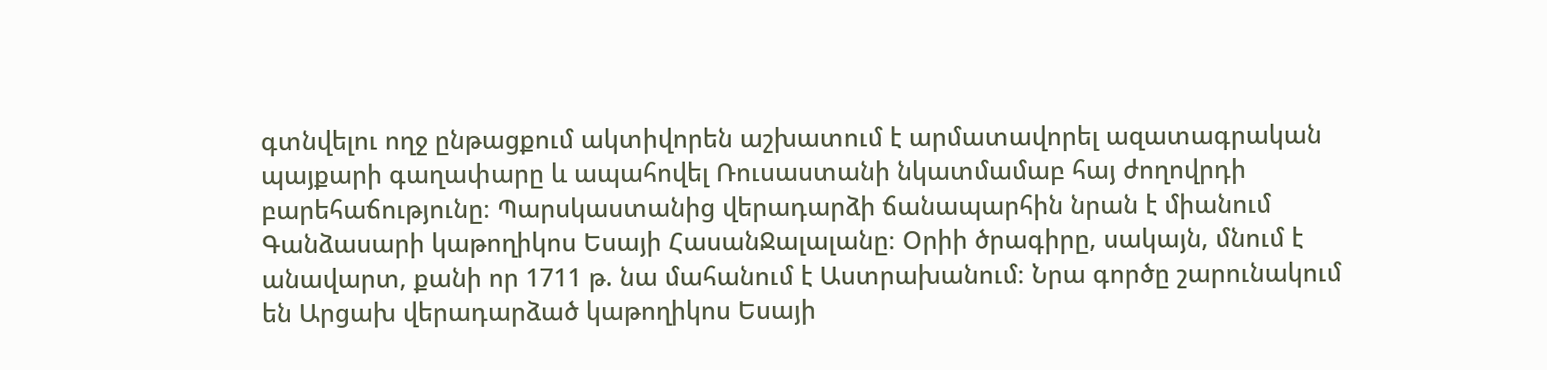գտնվելու ողջ ընթացքում ակտիվորեն աշխատում է արմատավորել ազատագրական պայքարի գաղափարը և ապահովել Ռուսաստանի նկատմամաբ հայ ժողովրդի բարեհաճությունը։ Պարսկաստանից վերադարձի ճանապարհին նրան է միանում Գանձասարի կաթողիկոս Եսայի ՀասանՋալալանը։ Օրիի ծրագիրը, սակայն, մնում է անավարտ, քանի որ 1711 թ. նա մահանում է Աստրախանում։ Նրա գործը շարունակում են Արցախ վերադարձած կաթողիկոս Եսայի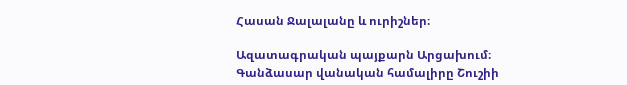Հասան Ջալալանը և ուրիշներ։

Ազատագրական պայքարն Արցախում։ Գանձասար վանական համալիրը Շուշիի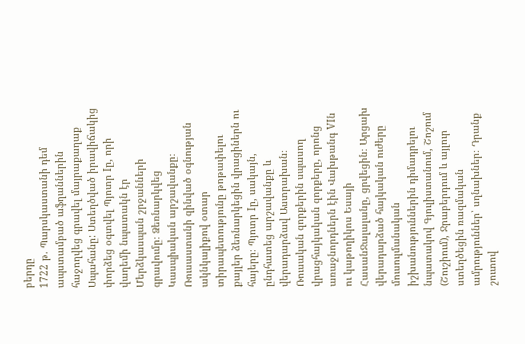բերդը
1722 թ. Պարսկաստանի դեմ ապստամբած աֆղաններին հաջողվեց գրավել մայրաքաղաք Սպահանը: Ստեղծված իրավիճակից փորձեց օգտվել Պյոտր Iը, որի վաղեմի նպատակն էր Մերձկասպան շրջանների գրավումը։ Ձեռնարկվեց Կասպիական արշավանքը։ Ռուսաստանի զինված օգնության ակնկալիքով օտար տիրապետությունը թոթափելու քայլեր ձեռնարկեցին վրացիներն ու հայերը։ Պյոտր Iը, սակայն, ընդհատեց արշավանքը և վերադարձավ Աստրախան։ Ռուսական զորքերին սպասող վրացհայկական զորքերը, որոնց առաջնորդներն էին Վախթանգ VIն ու կաթողիկոս Եսայի ՀասանՋալալանը, ցրվեցին։ Արցախ վերադարձած հայկական ուժերը մուսուլմանական իշխանություններին դիմադրելու նպատակով Գյուլիստանում, Շոշում (Շուշիում), Ջրաբերդում և այլուր ստեղծեցին ռազմական ամրություններ՝ սղնախներ։ Դրանք շուտով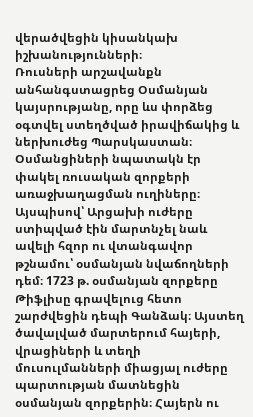վերածվեցին կիսանկախ իշխանությունների։
Ռուսների արշավանքն անհանգստացրեց Օսմանյան կայսրությանը, որը ևս փորձեց օգտվել ստեղծված իրավիճակից և ներխուժեց Պարսկաստան։ Օսմանցիների նպատակն էր փակել ռուսական զորքերի առաջխաղացման ուղիները։ Այսպիսով՝ Արցախի ուժերը ստիպված էին մարտնչել նաև ավելի հզոր ու վտանգավոր թշնամու՝ օսմանյան նվաճողների դեմ։ 1723 թ. օսմանյան զորքերը Թիֆլիսը գրավելուց հետո շարժվեցին դեպի Գանձակ։ Այստեղ ծավալված մարտերում հայերի, վրացիների և տեղի մուսուլմանների միացյալ ուժերը պարտության մատնեցին օսմանյան զորքերին։ Հայերն ու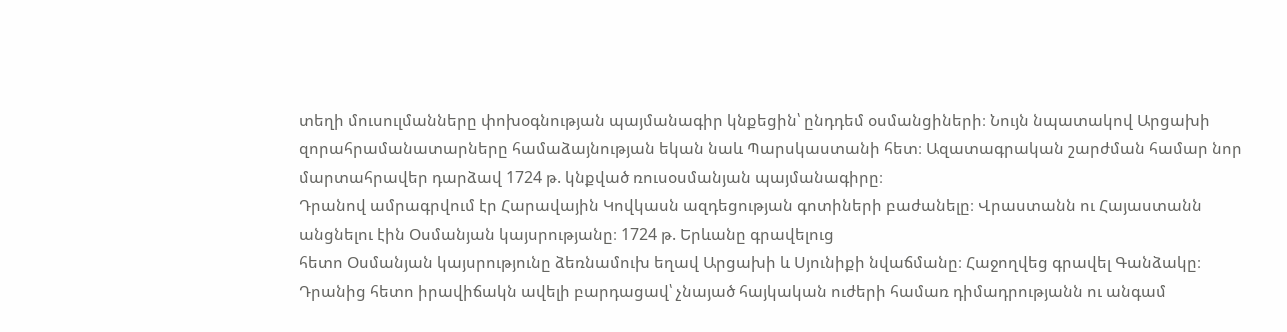տեղի մուսուլմանները փոխօգնության պայմանագիր կնքեցին՝ ընդդեմ օսմանցիների։ Նույն նպատակով Արցախի զորահրամանատարները համաձայնության եկան նաև Պարսկաստանի հետ։ Ազատագրական շարժման համար նոր մարտահրավեր դարձավ 1724 թ. կնքված ռուսօսմանյան պայմանագիրը։
Դրանով ամրագրվում էր Հարավային Կովկասն ազդեցության գոտիների բաժանելը։ Վրաստանն ու Հայաստանն անցնելու էին Օսմանյան կայսրությանը։ 1724 թ. Երևանը գրավելուց
հետո Օսմանյան կայսրությունը ձեռնամուխ եղավ Արցախի և Սյունիքի նվաճմանը։ Հաջողվեց գրավել Գանձակը։ Դրանից հետո իրավիճակն ավելի բարդացավ՝ չնայած հայկական ուժերի համառ դիմադրությանն ու անգամ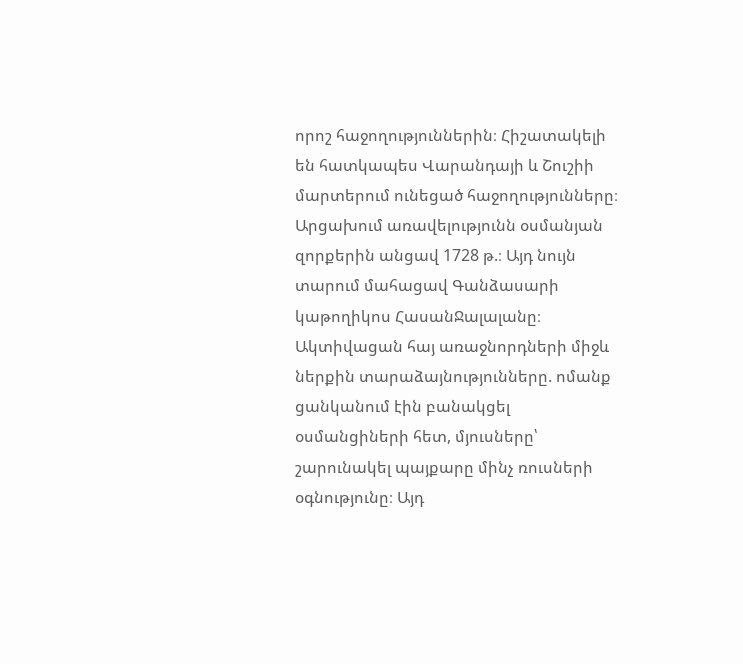որոշ հաջողություններին։ Հիշատակելի են հատկապես Վարանդայի և Շուշիի մարտերում ունեցած հաջողությունները։ Արցախում առավելությունն օսմանյան զորքերին անցավ 1728 թ.։ Այդ նույն տարում մահացավ Գանձասարի կաթողիկոս ՀասանՋալալանը։ Ակտիվացան հայ առաջնորդների միջև ներքին տարաձայնությունները. ոմանք ցանկանում էին բանակցել օսմանցիների հետ, մյուսները՝ շարունակել պայքարը մինչ ռուսների օգնությունը։ Այդ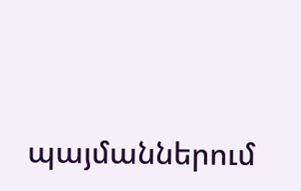պայմաններում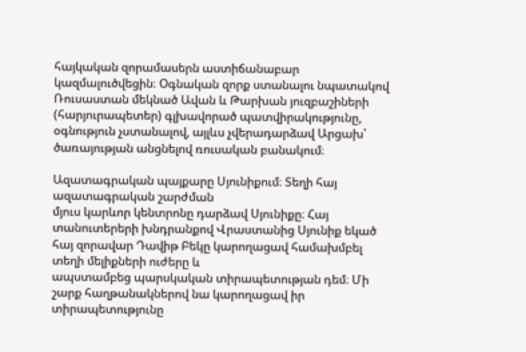հայկական զորամասերն աստիճանաբար կազմալուծվեցին։ Օգնական զորք ստանալու նպատակով Ռուսաստան մեկնած Ավան և Թարխան յուզբաշիների (հարյուրապետեր) գլխավորած պատվիրակությունը, օգնություն չստանալով, այլևս չվերադարձավ Արցախ՝ ծառայության անցնելով ռուսական բանակում։

Ազատագրական պայքարը Սյունիքում։ Տեղի հայ ազատագրական շարժման
մյուս կարևոր կենտրոնը դարձավ Սյունիքը։ Հայ տանուտերերի խնդրանքով Վրաստանից Սյունիք եկած հայ զորավար Դավիթ Բեկը կարողացավ համախմբել տեղի մելիքների ուժերը և
ապստամբեց պարսկական տիրապետության դեմ։ Մի շարք հաղթանակներով նա կարողացավ իր տիրապետությունը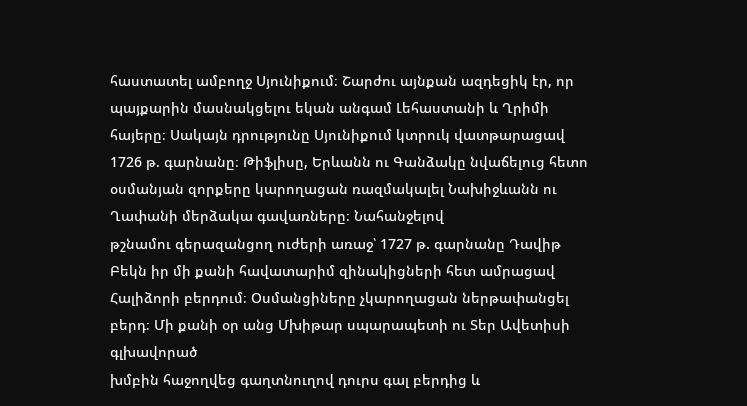հաստատել ամբողջ Սյունիքում։ Շարժու այնքան ազդեցիկ էր, որ պայքարին մասնակցելու եկան անգամ Լեհաստանի և Ղրիմի հայերը։ Սակայն դրությունը Սյունիքում կտրուկ վատթարացավ 1726 թ. գարնանը։ Թիֆլիսը, Երևանն ու Գանձակը նվաճելուց հետո օսմանյան զորքերը կարողացան ռազմակալել Նախիջևանն ու Ղափանի մերձակա գավառները։ Նահանջելով
թշնամու գերազանցող ուժերի առաջ՝ 1727 թ. գարնանը Դավիթ Բեկն իր մի քանի հավատարիմ զինակիցների հետ ամրացավ Հալիձորի բերդում։ Օսմանցիները չկարողացան ներթափանցել բերդ։ Մի քանի օր անց Մխիթար սպարապետի ու Տեր Ավետիսի գլխավորած
խմբին հաջողվեց գաղտնուղով դուրս գալ բերդից և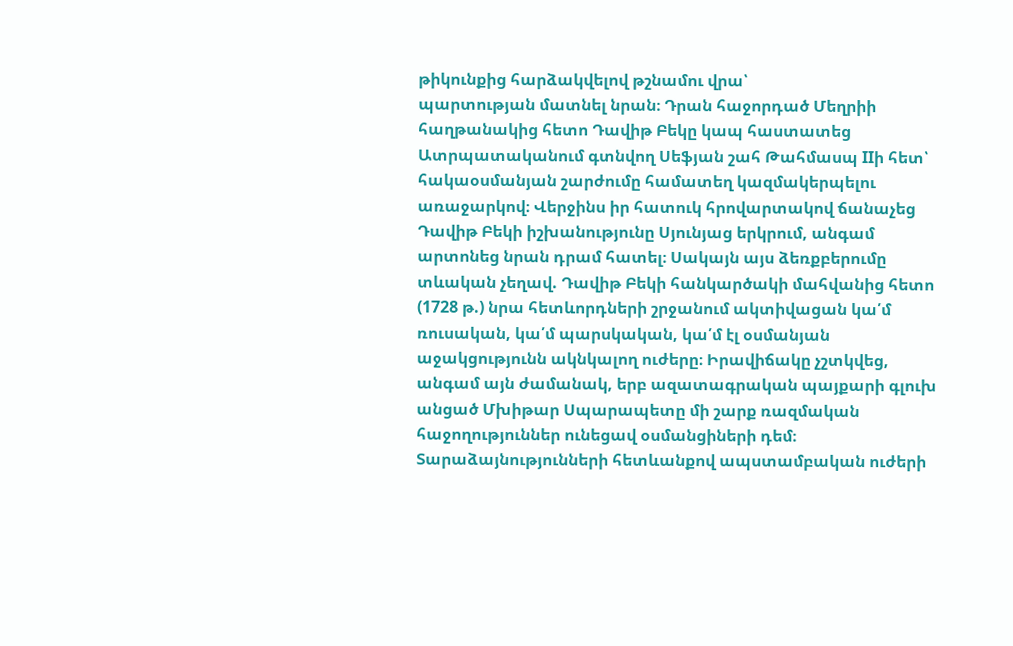թիկունքից հարձակվելով թշնամու վրա՝
պարտության մատնել նրան։ Դրան հաջորդած Մեղրիի հաղթանակից հետո Դավիթ Բեկը կապ հաստատեց Ատրպատականում գտնվող Սեֆյան շահ Թահմասպ IIի հետ՝ հակաօսմանյան շարժումը համատեղ կազմակերպելու առաջարկով։ Վերջինս իր հատուկ հրովարտակով ճանաչեց Դավիթ Բեկի իշխանությունը Սյունյաց երկրում, անգամ արտոնեց նրան դրամ հատել։ Սակայն այս ձեռքբերումը տևական չեղավ. Դավիթ Բեկի հանկարծակի մահվանից հետո (1728 թ.) նրա հետևորդների շրջանում ակտիվացան կա՛մ ռուսական, կա՛մ պարսկական, կա՛մ էլ օսմանյան աջակցությունն ակնկալող ուժերը։ Իրավիճակը չշտկվեց, անգամ այն ժամանակ, երբ ազատագրական պայքարի գլուխ անցած Մխիթար Սպարապետը մի շարք ռազմական հաջողություններ ունեցավ օսմանցիների դեմ։ Տարաձայնությունների հետևանքով ապստամբական ուժերի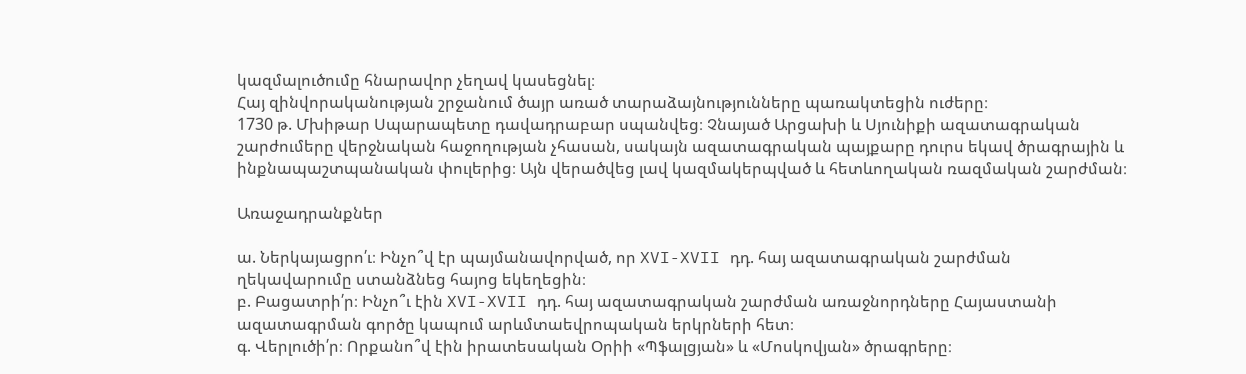կազմալուծումը հնարավոր չեղավ կասեցնել։
Հայ զինվորականության շրջանում ծայր առած տարաձայնությունները պառակտեցին ուժերը։
1730 թ. Մխիթար Սպարապետը դավադրաբար սպանվեց։ Չնայած Արցախի և Սյունիքի ազատագրական շարժումերը վերջնական հաջողության չհասան, սակայն ազատագրական պայքարը դուրս եկավ ծրագրային և ինքնապաշտպանական փուլերից։ Այն վերածվեց լավ կազմակերպված և հետևողական ռազմական շարժման։

Առաջադրանքներ

ա. Ներկայացրո՛ւ։ Ինչո՞վ էր պայմանավորված, որ XVI-XVII դդ. հայ ազատագրական շարժման
ղեկավարումը ստանձնեց հայոց եկեղեցին։
բ. Բացատրի՛ր։ Ինչո՞ւ էին XVI-XVII դդ. հայ ազատագրական շարժման առաջնորդները Հայաստանի ազատագրման գործը կապում արևմտաեվրոպական երկրների հետ։
գ. Վերլուծի՛ր։ Որքանո՞վ էին իրատեսական Օրիի «Պֆալցյան» և «Մոսկովյան» ծրագրերը։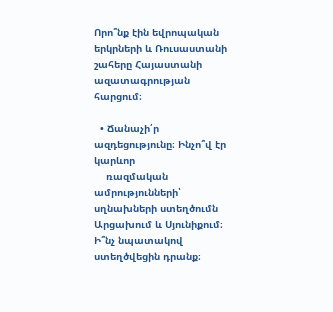Որո՞նք էին եվրոպական երկրների և Ռուսաստանի շահերը Հայաստանի ազատագրության հարցում։

  • Ճանաչի՛ր ազդեցությունը։ Ինչո՞վ էր կարևոր
    ռազմական ամրությունների՝ սղնախների ստեղծումն Արցախում և Սյունիքում։ Ի՞նչ նպատակով ստեղծվեցին դրանք։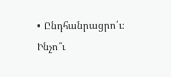• Ընդհանրացրո՛ւ։ Ինչո՞ւ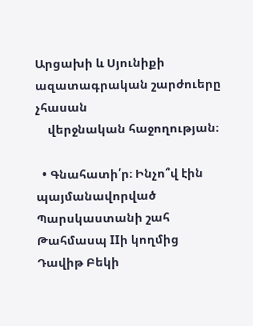Արցախի և Սյունիքի ազատագրական շարժուերը չհասան
    վերջնական հաջողության։

  • Գնահատի՛ր։ Ինչո՞վ էին պայմանավորված Պարսկաստանի շահ Թահմասպ IIի կողմից Դավիթ Բեկի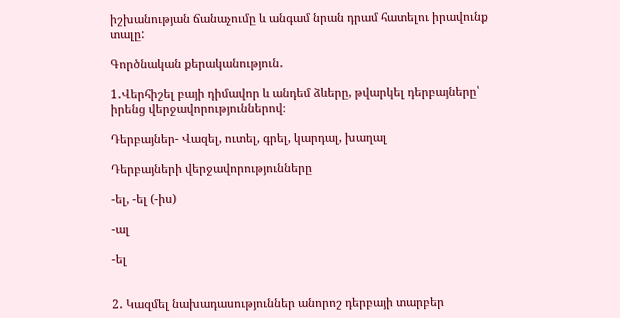իշխանության ճանաչումը և անգամ նրան դրամ հատելու իրավունք տալը:

Գործնական քերականություն․

1․Վերհիշել բայի դիմավոր և անդեմ ձևերը, թվարկել դերբայները՝ իրենց վերջավորություններով։

Դերբայներ- Վազել, ուտել, գրել, կարդալ, խաղալ

Դերբայների վերջավորությունները

-ել, -ել (-իս)

-ալ

-ել


2․ Կազմել նախադասություններ անորոշ դերբայի տարբեր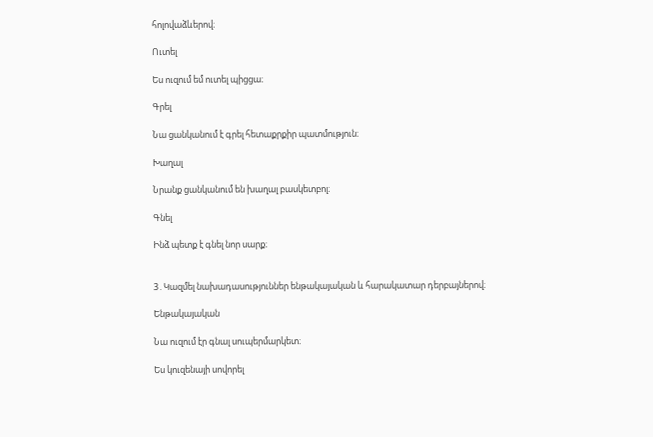հոլովաձևերով։

Ուտել

Ես ուզում եմ ուտել պիցցա։

Գրել

Նա ցանկանում է գրել հետաքրքիր պատմություն։

Խաղալ

Նրանք ցանկանում են խաղալ բասկետբոլ։

Գնել

Ինձ պետք է գնել նոր սարք։


3․Կազմել նախադասություններ ենթակայական և հարակատար դերբայներով։

Ենթակայական

Նա ուզում էր գնալ սուպերմարկետ։

Ես կուզենայի սովորել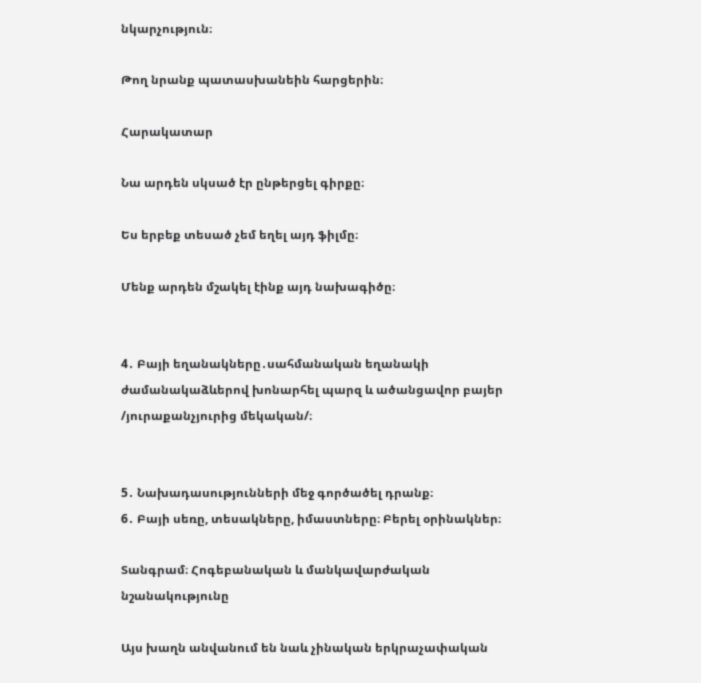նկարչություն։

Թող նրանք պատասխանեին հարցերին։

Հարակատար

Նա արդեն սկսած էր ընթերցել գիրքը։

Ես երբեք տեսած չեմ եղել այդ ֆիլմը։

Մենք արդեն մշակել էինք այդ նախագիծը։


4․ Բայի եղանակները․սահմանական եղանակի ժամանակաձևերով խոնարհել պարզ և ածանցավոր բայեր /յուրաքանչյուրից մեկական/։


5․ Նախադասությունների մեջ գործածել դրանք։
6․ Բայի սեռը, տեսակները, իմաստները։ Բերել օրինակներ։

Տանգրամ։ Հոգեբանական և մանկավարժական նշանակությունը

Այս խաղն անվանում են նաև չինական երկրաչափական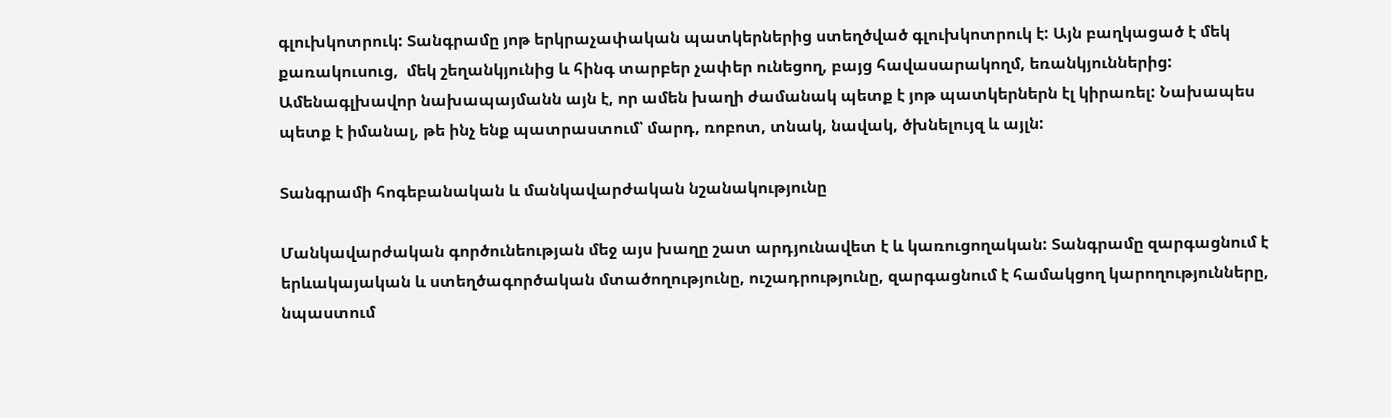գլուխկոտրուկ: Տանգրամը յոթ երկրաչափական պատկերներից ստեղծված գլուխկոտրուկ է: Այն բաղկացած է մեկ քառակուսուց,  մեկ շեղանկյունից և հինգ տարբեր չափեր ունեցող, բայց հավասարակողմ, եռանկյուններից:  Ամենագլխավոր նախապայմանն այն է, որ ամեն խաղի ժամանակ պետք է յոթ պատկերներն էլ կիրառել: Նախապես պետք է իմանալ, թե ինչ ենք պատրաստում՝ մարդ, ռոբոտ, տնակ, նավակ, ծխնելույզ և այլն:

Տանգրամի հոգեբանական և մանկավարժական նշանակությունը

Մանկավարժական գործունեության մեջ այս խաղը շատ արդյունավետ է և կառուցողական: Տանգրամը զարգացնում է երևակայական և ստեղծագործական մտածողությունը, ուշադրությունը, զարգացնում է համակցող կարողությունները, նպաստում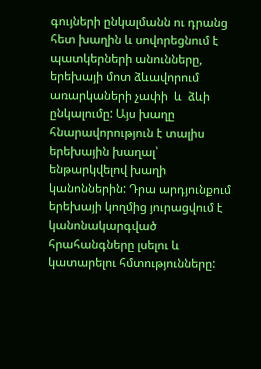գույների ընկալմանն ու դրանց հետ խաղին և սովորեցնում է պատկերների անունները, երեխայի մոտ ձևավորում առարկաների չափի  և  ձևի ընկալումը: Այս խաղը հնարավորություն է տալիս երեխային խաղալ՝ ենթարկվելով խաղի կանոններին: Դրա արդյունքում երեխայի կողմից յուրացվում է կանոնակարգված հրահանգները լսելու և կատարելու հմտությունները: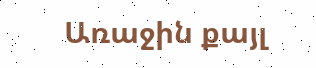Առաջին քայլ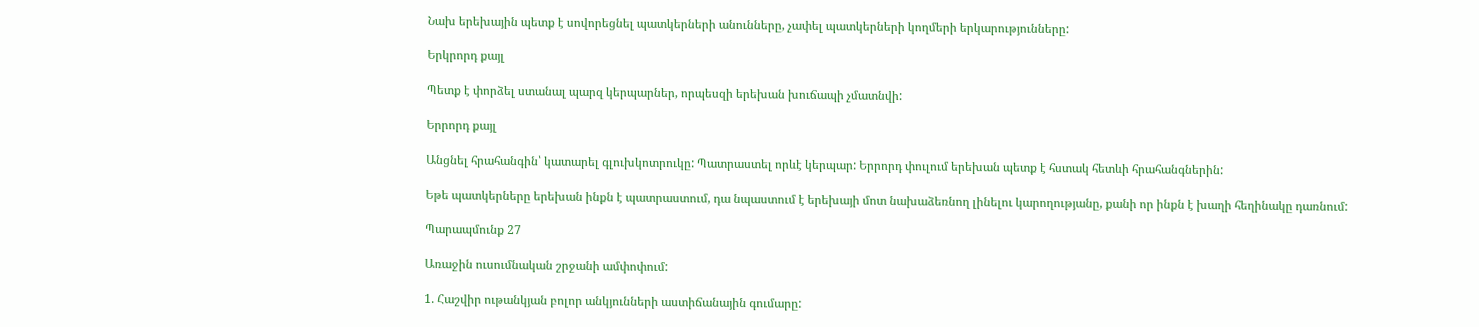Նախ երեխային պետք է սովորեցնել պատկերների անունները, չափել պատկերների կողմերի երկարությունները:

Երկրորդ քայլ

Պետք է փորձել ստանալ պարզ կերպարներ, որպեսզի երեխան խուճապի չմատնվի:

Երրորդ քայլ

Անցնել հրահանգին՝ կատարել գլուխկոտրուկը: Պատրաստել որևէ կերպար: Երրորդ փուլում երեխան պետք է հստակ հետևի հրահանգներին:

Եթե պատկերները երեխան ինքն է պատրաստում, դա նպաստում է երեխայի մոտ նախաձեռնող լինելու կարողությանը, քանի որ ինքն է խաղի հեղինակը դառնում:

Պարապմունք 27

Առաջին ուսումնական շրջանի ամփոփում:

1. Հաշվիր ութանկյան բոլոր անկյունների աստիճանային գումարը: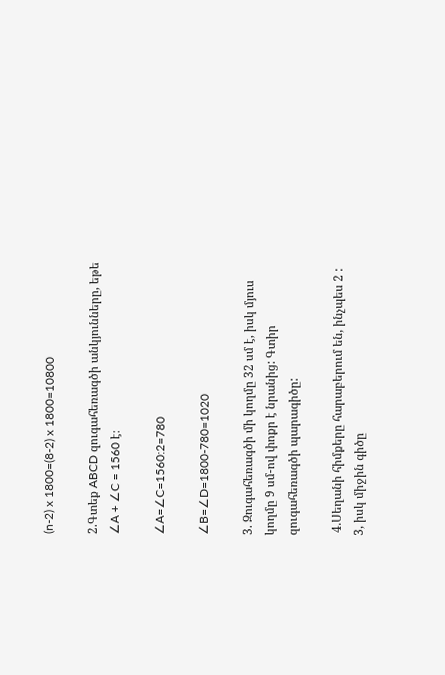(n-2) x 1800=(8-2) x 1800=10800

2.Գտեք ABCD զուգահեռագծի անկյունները, եթե ∠A + ∠C = 1560 է։

∠A=∠C=1560:2=780

∠B=∠D=1800-780=1020

3. Զուգահեռագծի մի կողմը 32 սմ է, իսկ մյուս կողմը 9 սմ-ով փոքր է նրանից: Գտիր զուգահեռագծի պարագիծը:

 4.Սեղանի հիմքերը հարաբերում են, ինչպես 2 : 3, իսկ միջին գիծը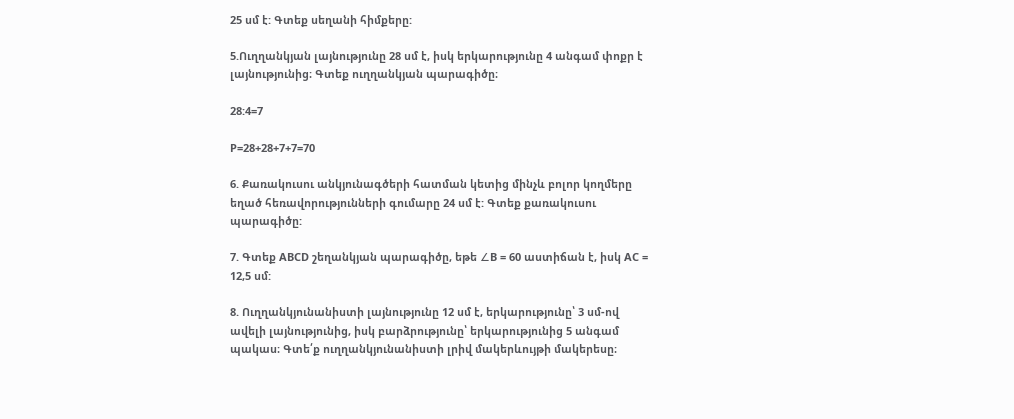25 սմ է: Գտեք սեղանի հիմքերը:

5.Ուղղանկյան լայնությունը 28 սմ է, իսկ երկարությունը 4 անգամ փոքր է լայնությունից։ Գտեք ուղղանկյան պարագիծը։

28:4=7

P=28+28+7+7=70

6. Քառակուսու անկյունագծերի հատման կետից մինչև բոլոր կողմերը եղած հեռավորությունների գումարը 24 սմ է: Գտեք քառակուսու պարագիծը:

7. Գտեք ABCD շեղանկյան պարագիծը, եթե ∠B = 60 աստիճան է, իսկ AC = 12,5 սմ:

8. Ուղղանկյունանիստի լայնությունը 12 սմ է, երկարությունը՝ 3 սմ-ով ավելի լայնությունից, իսկ բարձրությունը՝ երկարությունից 5 անգամ պակաս։ Գտե՛ք ուղղանկյունանիստի լրիվ մակերևույթի մակերեսը։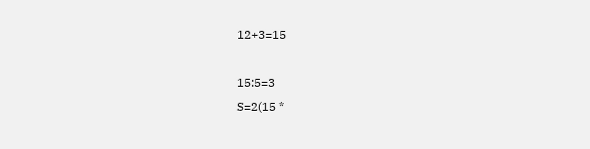12+3=15

15:5=3
S=2(15 *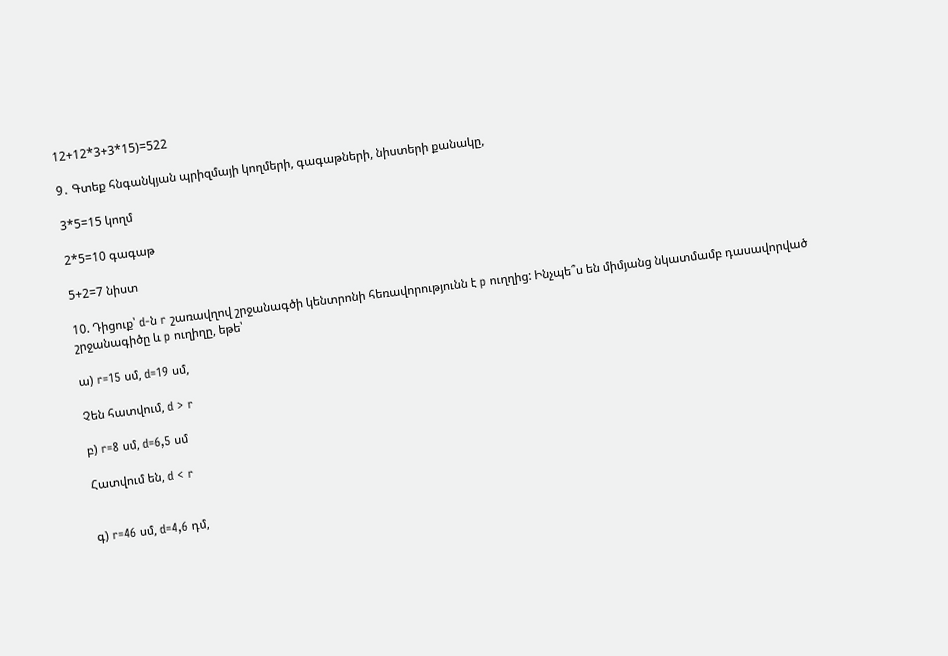12+12*3+3*15)=522

9․ Գտեք հնգանկյան պրիզմայի կողմերի, գագաթների, նիստերի քանակը,

3*5=15 կողմ

2*5=10 գագաթ

5+2=7 նիստ

10. Դիցուք՝ d-ն r շառավղով շրջանագծի կենտրոնի հեռավորությունն է p ուղղից: Ինչպե՞ս են միմյանց նկատմամբ դասավորված շրջանագիծը և p ուղիղը, եթե՝

ա) r=15 սմ, d=19 սմ,

Չեն հատվում, d > r

բ) r=8 սմ, d=6,5 սմ

Հատվում են, d < r


գ) r=46 սմ, d=4,6 դմ,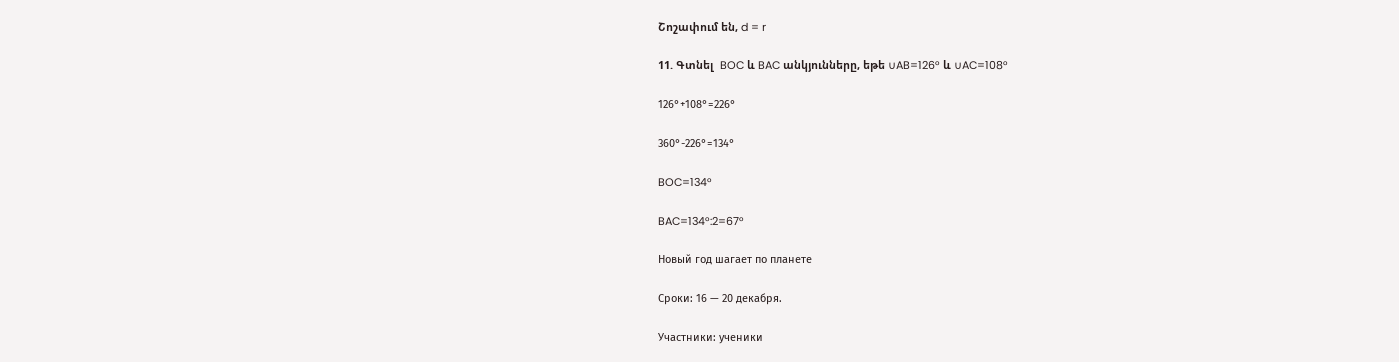Շոշափում են, d = r

11. Գտնել  BOC և BAC անկյունները, եթե ∪AB=126° և ∪AC=108°

126°+108°=226°

360°-226°=134°

BOC=134°

BAC=134°:2=67°

Новый год шагает по планете

Сроки: 16 — 20 декабря.

Участники: ученики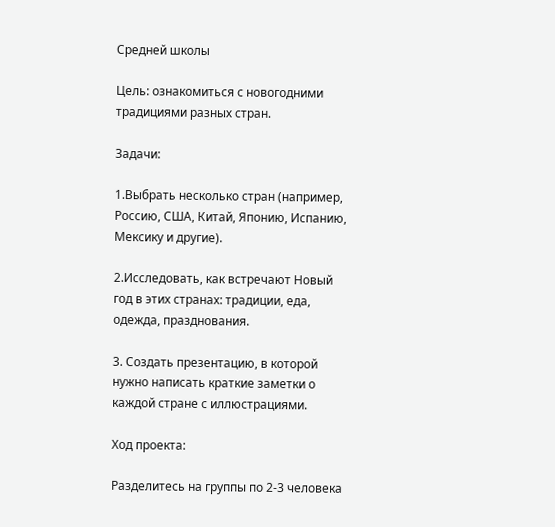Средней школы

Цель: ознакомиться с новогодними традициями разных стран.

Задачи:

1.Выбрать несколько стран (например, Россию, США, Китай, Японию, Испанию, Мексику и другие).

2.Исследовать, как встречают Новый год в этих странах: традиции, еда, одежда, празднования.

3. Создать презентацию, в которой нужно написать краткие заметки о каждой стране с иллюстрациями.

Ход проекта:

Разделитесь на группы по 2-3 человека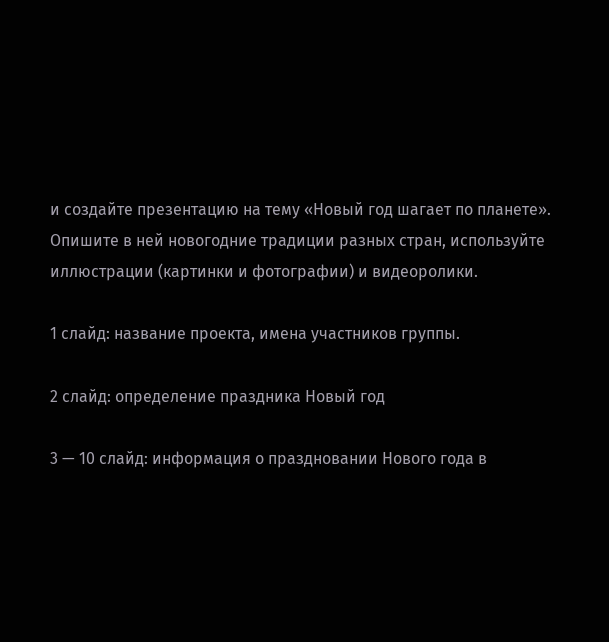и создайте презентацию на тему «Новый год шагает по планете». Опишите в ней новогодние традиции разных стран, используйте иллюстрации (картинки и фотографии) и видеоролики.

1 слайд: название проекта, имена участников группы.

2 слайд: определение праздника Новый год

3 — 10 слайд: информация о праздновании Нового года в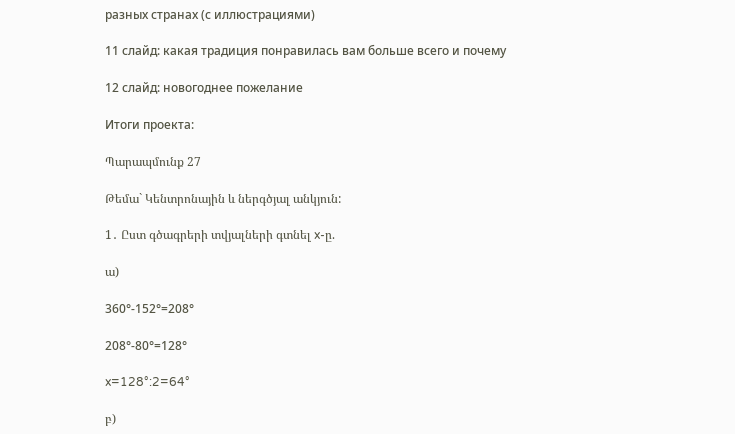разных странах (с иллюстрациями)

11 слайд: какая традиция понравилась вам больше всего и почему

12 слайд: новогоднее пожелание

Итоги проекта:

Պարապմունք 27

Թեմա` Կենտրոնային և ներգծյալ անկյուն:

1․ Ըստ գծագրերի տվյալների գտնել x-ը.

ա)

360°-152°=208°

208°-80°=128°

x=128°:2=64°

բ)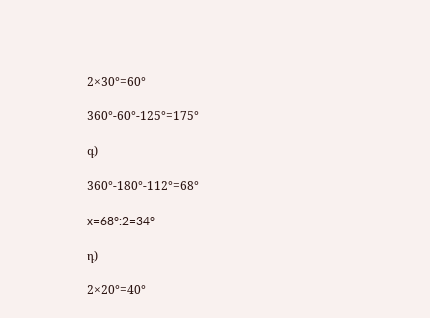2×30°=60°

360°-60°-125°=175°

գ)

360°-180°-112°=68°

x=68°:2=34°

դ)

2×20°=40°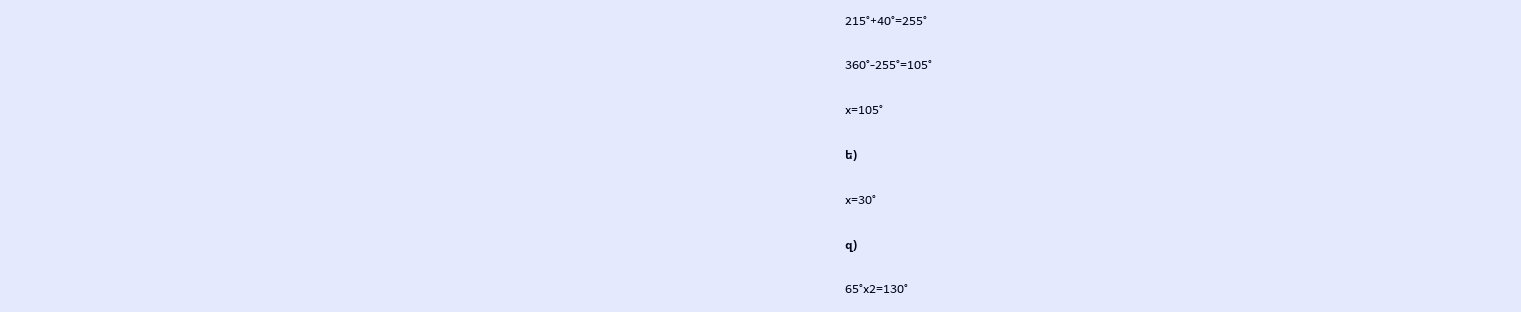215°+40°=255°

360°-255°=105°

x=105°

ե)

x=30°

զ)

65°x2=130°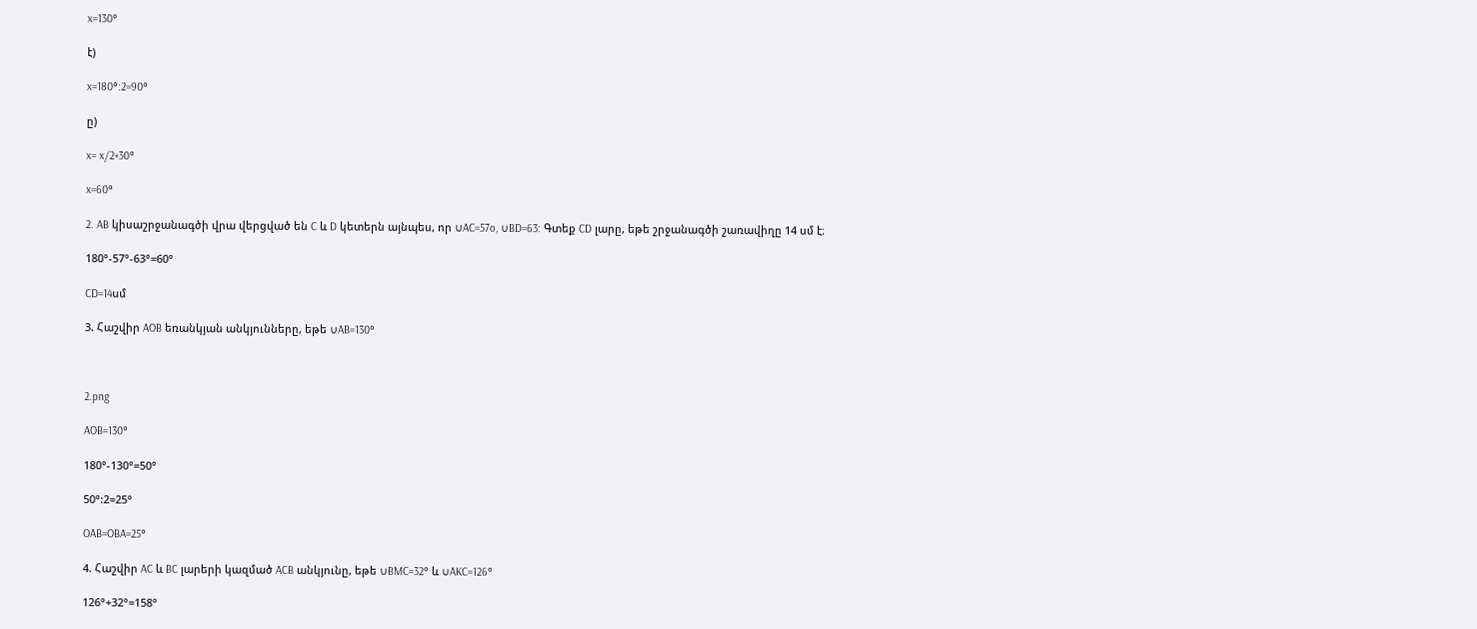x=130°

է)

x=180°:2=90°

ը)

x= x/2+30°

x=60°

2. AB կիսաշրջանագծի վրա վերցված են C և D կետերն այնպես, որ ∪AC=57o, ∪BD=63: Գտեք CD լարը, եթե շրջանագծի շառավիղը 14 սմ է։

180°-57°-63°=60°

CD=14սմ

3. Հաշվիր AOB եռանկյան անկյունները, եթե ∪AB=130°



2.png

AOB=130°

180°-130°=50°

50°:2=25°

OAB=OBA=25°

4. Հաշվիր AC և BC լարերի կազմած ACB անկյունը, եթե ∪BMC=32° և ∪AKC=126°

126°+32°=158°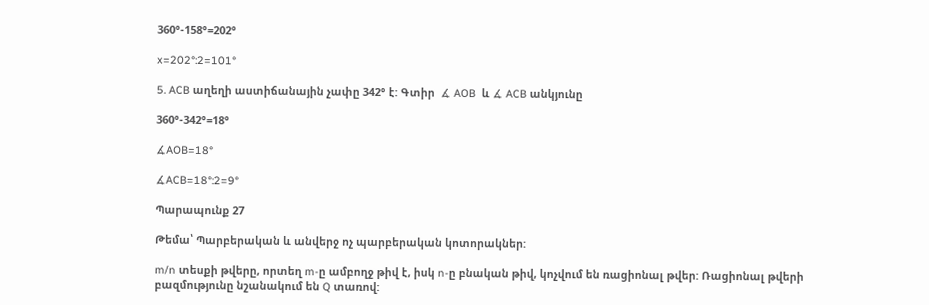360°-158°=202°

x=202°:2=101°

5. ACB աղեղի աստիճանային չափը 342° է: Գտիր  ∡ AOB  և ∡ ACB անկյունը

360°-342°=18°

∡AOB=18°

∡ACB=18°:2=9°

Պարապունք 27

Թեմա՝ Պարբերական և անվերջ ոչ պարբերական կոտորակներ:

m/n տեսքի թվերը, որտեղ m-ը ամբողջ թիվ է, իսկ n-ը բնական թիվ, կոչվում են ռացիոնալ թվեր: Ռացիոնալ թվերի բազմությունը նշանակում են Q տառով: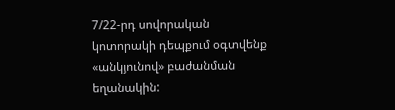7/22-րդ սովորական կոտորակի դեպքում օգտվենք «անկյունով» բաժանման եղանակին: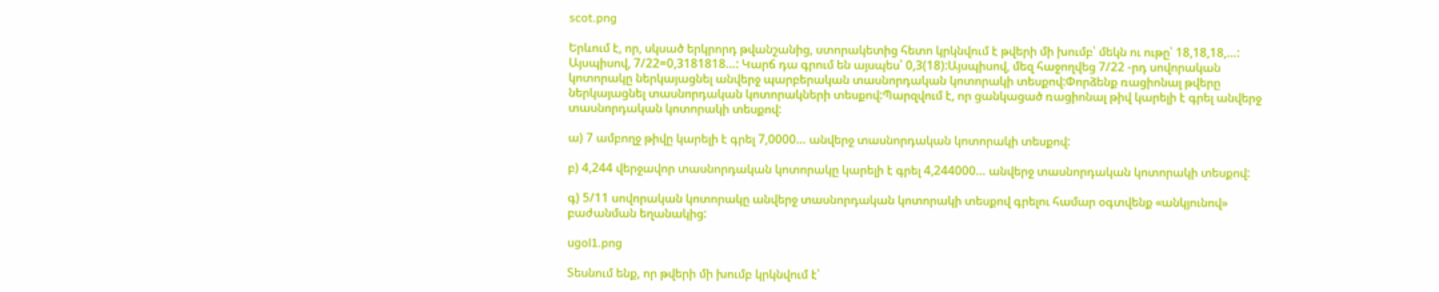scot.png

Երևում է, որ, սկսած երկրորդ թվանշանից, ստորակետից հետո կրկնվում է թվերի մի խումբ՝ մեկն ու ութը՝ 18,18,18,…: Այսպիսով, 7/22=0,3181818…: Կարճ դա գրում են այսպես՝ 0,3(18):Այսպիսով, մեզ հաջողվեց 7/22 -րդ սովորական կոտորակը ներկայացնել անվերջ պարբերական տասնորդական կոտորակի տեսքով:Փորձենք ռացիոնալ թվերը ներկայացնել տասնորդական կոտորակների տեսքով:Պարզվում է, որ ցանկացած ռացիոնալ թիվ կարելի է գրել անվերջ տասնորդական կոտորակի տեսքով:

ա) 7 ամբողջ թիվը կարելի է գրել 7,0000… անվերջ տասնորդական կոտորակի տեսքով:

բ) 4,244 վերջավոր տասնորդական կոտորակը կարելի է գրել 4,244000… անվերջ տասնորդական կոտորակի տեսքով:

գ) 5/11 սովորական կոտորակը անվերջ տասնորդական կոտորակի տեսքով գրելու համար օգտվենք «անկյունով» բաժանման եղանակից:

ugol1.png

Տեսնում ենք, որ թվերի մի խումբ կրկնվում է՝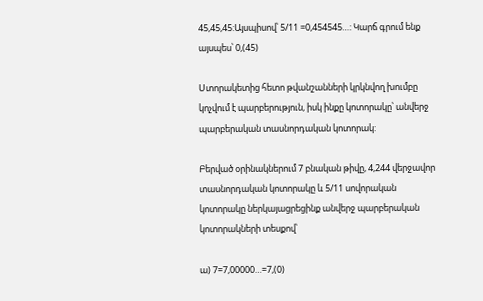45,45,45:Այսպիսով՝ 5/11 =0,454545…: Կարճ գրում ենք այսպես՝ 0,(45)

Ստորակետից հետո թվանշանների կրկնվող խումբը կոչվում է պարբերություն, իսկ ինքը կոտորակը՝ անվերջ պարբերական տասնորդական կոտորակ:

Բերված օրինակներում 7 բնական թիվը, 4,244 վերջավոր տասնորդական կոտորակը և 5/11 սովորական կոտորակը ներկայացրեցինք անվերջ պարբերական կոտորակների տեսքով՝

ա) 7=7,00000…=7,(0)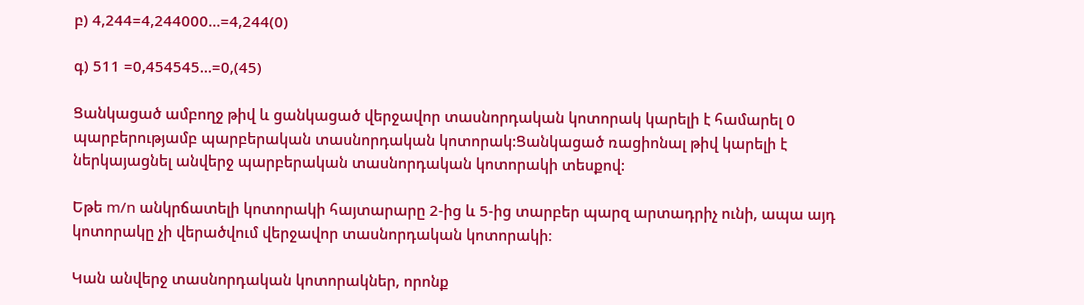բ) 4,244=4,244000…=4,244(0)

գ) 511 =0,454545…=0,(45)

Ցանկացած ամբողջ թիվ և ցանկացած վերջավոր տասնորդական կոտորակ կարելի է համարել 0 պարբերությամբ պարբերական տասնորդական կոտորակ:Ցանկացած ռացիոնալ թիվ կարելի է ներկայացնել անվերջ պարբերական տասնորդական կոտորակի տեսքով:

Եթե m/n անկրճատելի կոտորակի հայտարարը 2-ից և 5-ից տարբեր պարզ արտադրիչ ունի, ապա այդ կոտորակը չի վերածվում վերջավոր տասնորդական կոտորակի։

Կան անվերջ տասնորդական կոտորակներ, որոնք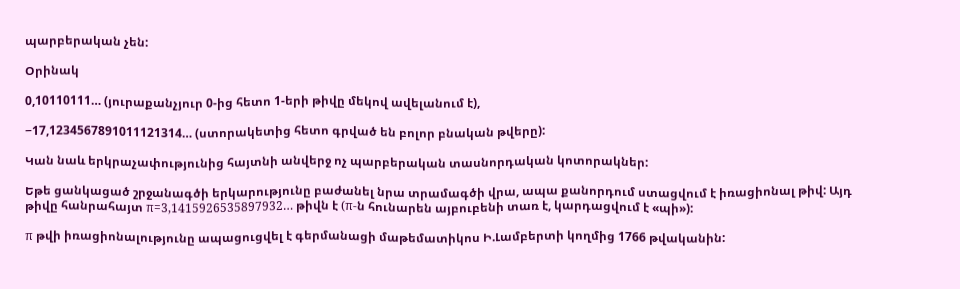պարբերական չեն:

Օրինակ

0,10110111… (յուրաքանչյուր 0-ից հետո 1-երի թիվը մեկով ավելանում է),

−17,1234567891011121314… (ստորակետից հետո գրված են բոլոր բնական թվերը):

Կան նաև երկրաչափությունից հայտնի անվերջ ոչ պարբերական տասնորդական կոտորակներ:

Եթե ցանկացած շրջանագծի երկարությունը բաժանել նրա տրամագծի վրա, ապա քանորդում ստացվում է իռացիոնալ թիվ: Այդ թիվը հանրահայտ π=3,1415926535897932… թիվն է (π-ն հունարեն այբուբենի տառ է, կարդացվում է «պի»):

π թվի իռացիոնալությունը ապացուցվել է գերմանացի մաթեմատիկոս Ի.Լամբերտի կողմից 1766 թվականին: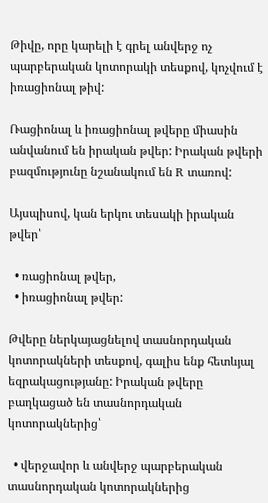Թիվը, որը կարելի է գրել անվերջ ոչ պարբերական կոտորակի տեսքով, կոչվում է իռացիոնալ թիվ:

Ռացիոնալ և իռացիոնալ թվերը միասին անվանում են իրական թվեր: Իրական թվերի բազմությունը նշանակում են R տառով:

Այսպիսով, կան երկու տեսակի իրական թվեր՝

  • ռացիոնալ թվեր,
  • իռացիոնալ թվեր:

Թվերը ներկայացնելով տասնորդական կոտորակների տեսքով, գալիս ենք հետևյալ եզրակացությանը: Իրական թվերը բաղկացած են տասնորդական կոտորակներից՝

  • վերջավոր և անվերջ պարբերական տասնորդական կոտորակներից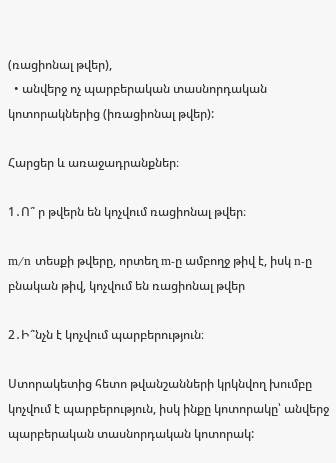(ռացիոնալ թվեր),
  • անվերջ ոչ պարբերական տասնորդական կոտորակներից (իռացիոնալ թվեր):

Հարցեր և առաջադրանքներ։

1․Ո՞ ր թվերն են կոչվում ռացիոնալ թվեր։

m/n տեսքի թվերը, որտեղ m-ը ամբողջ թիվ է, իսկ n-ը բնական թիվ, կոչվում են ռացիոնալ թվեր

2․Ի՞նչն է կոչվում պարբերություն։

Ստորակետից հետո թվանշանների կրկնվող խումբը կոչվում է պարբերություն, իսկ ինքը կոտորակը՝ անվերջ պարբերական տասնորդական կոտորակ: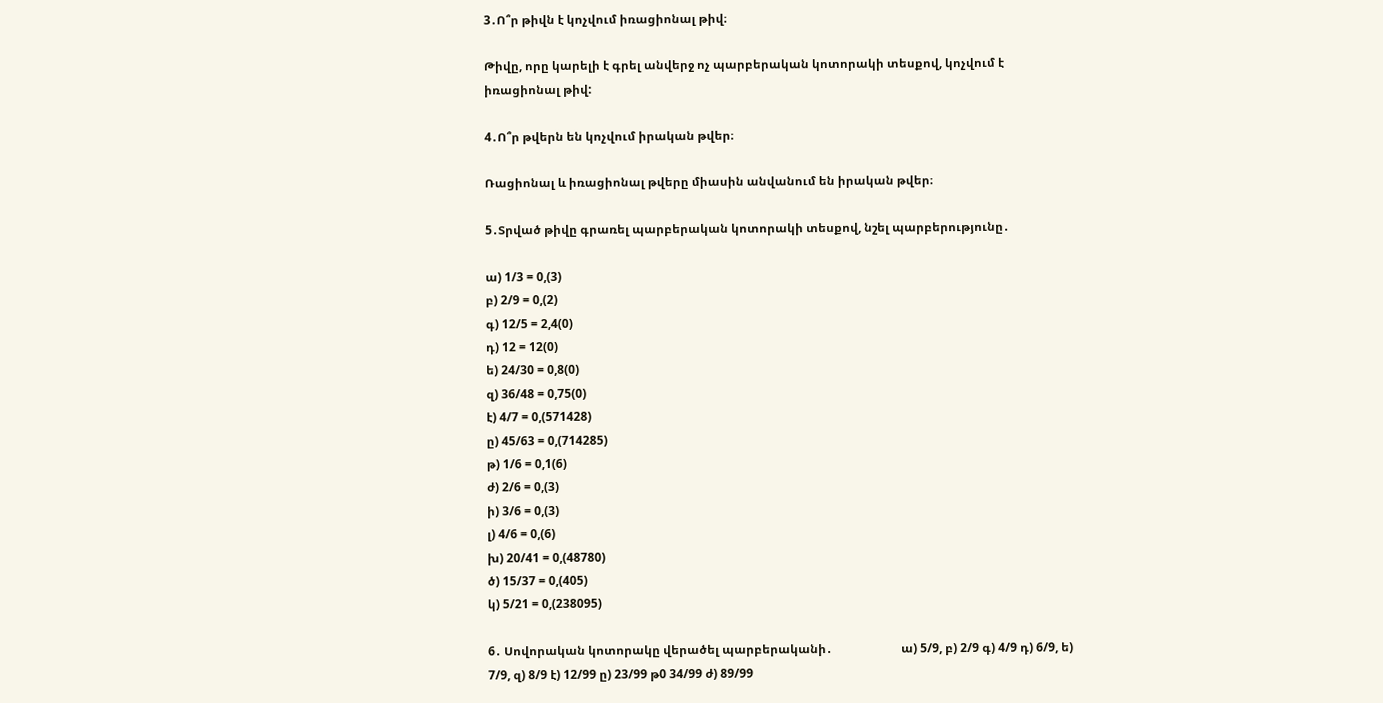3․Ո՞ր թիվն է կոչվում իռացիոնալ թիվ։

Թիվը, որը կարելի է գրել անվերջ ոչ պարբերական կոտորակի տեսքով, կոչվում է իռացիոնալ թիվ:

4․Ո՞ր թվերն են կոչվում իրական թվեր։

Ռացիոնալ և իռացիոնալ թվերը միասին անվանում են իրական թվեր։

5․Տրված թիվը գրառել պարբերական կոտորակի տեսքով, նշել պարբերությունը․

ա) 1/3 = 0,(3)
բ) 2/9 = 0,(2)
գ) 12/5 = 2,4(0)
դ) 12 = 12(0)
ե) 24/30 = 0,8(0)
զ) 36/48 = 0,75(0)
է) 4/7 = 0,(571428)
ը) 45/63 = 0,(714285)
թ) 1/6 = 0,1(6)
ժ) 2/6 = 0,(3)
ի) 3/6 = 0,(3)
լ) 4/6 = 0,(6)
խ) 20/41 = 0,(48780)
ծ) 15/37 = 0,(405)
կ) 5/21 = 0,(238095)

6․ Սովորական կոտորակը վերածել պարբերականի․                       ա) 5/9, բ) 2/9 գ) 4/9 դ) 6/9, ե) 7/9, զ) 8/9 է) 12/99 ը) 23/99 թ0 34/99 ժ) 89/99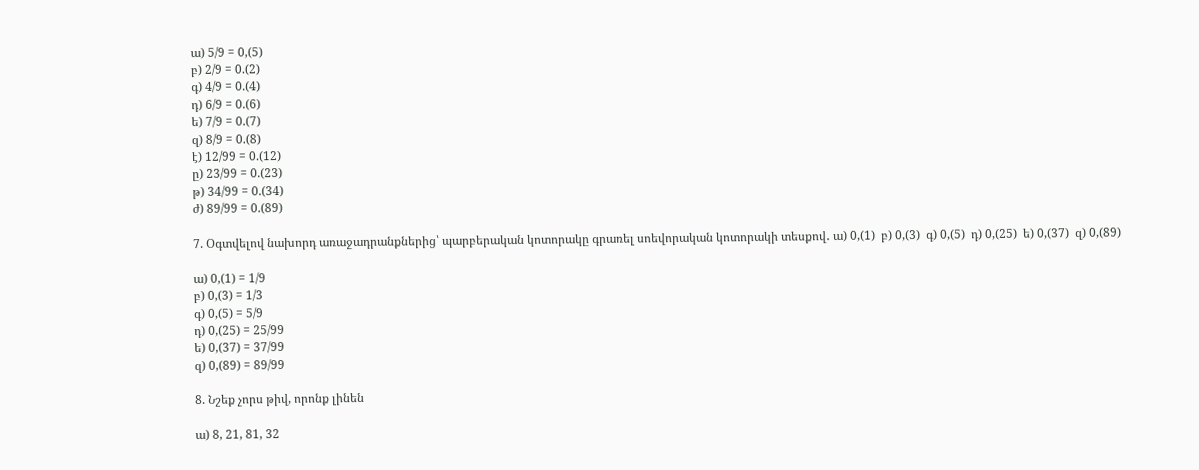ա) 5/9 = 0,(5)
բ) 2/9 = 0.(2)
գ) 4/9 = 0.(4)
դ) 6/9 = 0.(6)
ե) 7/9 = 0.(7)
զ) 8/9 = 0.(8)
է) 12/99 = 0.(12)
ը) 23/99 = 0.(23)
թ) 34/99 = 0.(34)
ժ) 89/99 = 0.(89)

7. Օգտվելով նախորդ առաջադրանքներից՝ պարբերական կոտորակը գրառել սոեվորական կոտորակի տեսքով․ ա) 0,(1)  բ) 0,(3)  գ) 0,(5)  դ) 0,(25)  ե) 0,(37)  զ) 0,(89)

ա) 0,(1) = 1/9
բ) 0,(3) = 1/3
գ) 0,(5) = 5/9
դ) 0,(25) = 25/99
ե) 0,(37) = 37/99
զ) 0,(89) = 89/99

8. Նշեք չորս թիվ, որոնք լինեն

ա) 8, 21, 81, 32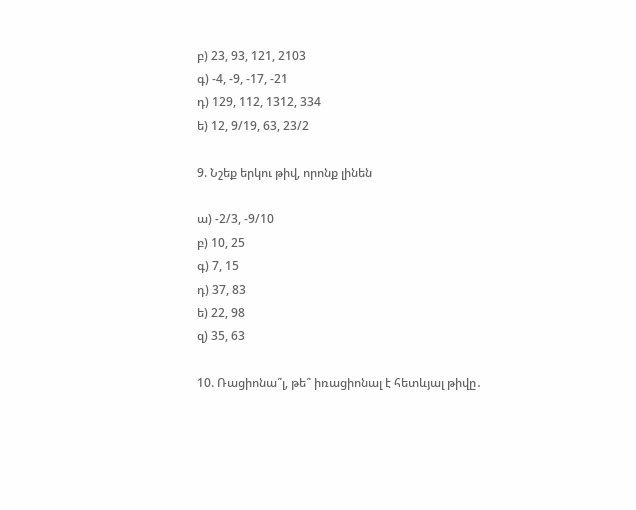բ) 23, 93, 121, 2103
գ) -4, -9, -17, -21
դ) 129, 112, 1312, 334
ե) 12, 9/19, 63, 23/2

9. Նշեք երկու թիվ, որոնք լինեն

ա) -2/3, -9/10
բ) 10, 25
գ) 7, 15
դ) 37, 83
ե) 22, 98
զ) 35, 63

10. Ռացիոնա՞լ, թե՞ իռացիոնալ է հետևյալ թիվը․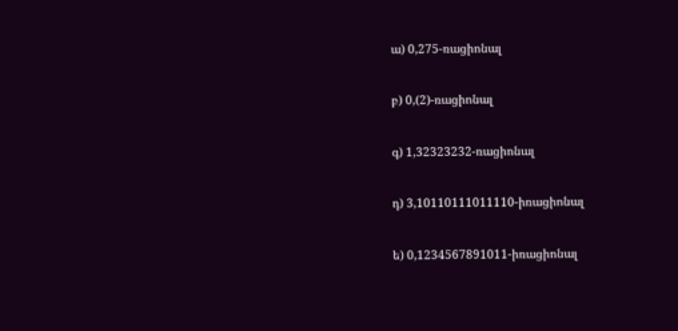ա) 0,275-ռացիոնալ

բ) 0,(2)-ռացիոնալ

գ) 1,32323232-ռացիոնալ

դ) 3,10110111011110-իռացիոնալ

ե) 0,1234567891011-իռացիոնալ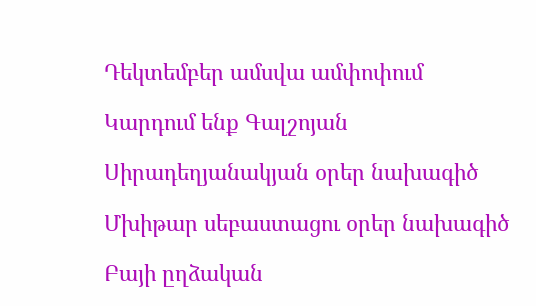Դեկտեմբեր ամսվա ամփոփում

Կարդում ենք Գալշոյան

Սիրադեղյանակյան օրեր նախագիծ

Մխիթար սեբաստացու օրեր նախագիծ

Բայի ըղձական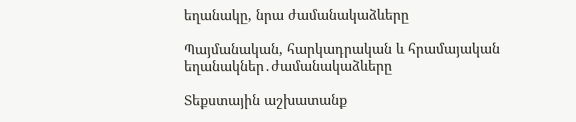եղանակը, նրա ժամանակաձևերը

Պայմանական, հարկադրական և հրամայական եղանակներ․ժամանակաձևերը

Տեքստային աշխատանք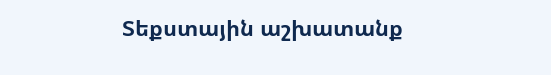Տեքստային աշխատանք